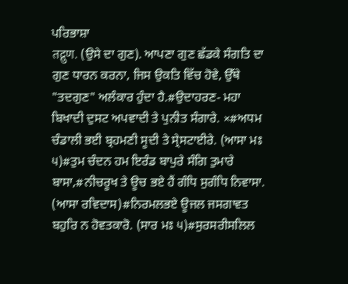ਪਰਿਭਾਸ਼ਾ
तद्गुण. (ਉਸੇ ਦਾ ਗੁਣ). ਆਪਣਾ ਗੁਣ ਛੱਡਕੇ ਸੰਗਤਿ ਦਾ ਗੁਣ ਧਾਰਨ ਕਰਨਾ, ਜਿਸ ਉਕਤਿ ਵਿੱਚ ਹੋਵੇ, ਉੱਥੇ "ਤਦਗੁਣ" ਅਲੰਕਾਰ ਹੁੰਦਾ ਹੈ.#ਉਦਾਹਰਣ- ਮਹਾ ਬਿਖਾਦੀ ਦੁਸਟ ਅਪਵਾਦੀ ਤੇ ਪੁਨੀਤ ਸੰਗਾਰੇ. ×#ਅਧਮ ਚੰਡਾਲੀ ਭਈ ਬ੍ਰਹਮਣੀ ਸੂਦੀ ਤੇ ਸ੍ਰੇਸਟਾਈਰੇ. (ਆਸਾ ਮਃ ੫)#ਤੁਮ ਚੰਦਨ ਹਮ ਇਰੰਡ ਬਾਪੁਰੇ ਸੰਗਿ ਤੁਮਾਰੇ ਬਾਸਾ,#ਨੀਚਰੂਖ ਤੇ ਊਚ ਭਏ ਹੈਂ ਗੰਧਿ ਸੁਗੰਧਿ ਨਿਵਾਸਾ. (ਆਸਾ ਰਵਿਦਾਸ)#ਨਿਰਮਲਭਏ ਊਜਲ ਜਸਗਾਵਤ ਬਹੁਰਿ ਨ ਹੋਵਤਕਾਰੋ. (ਸਾਰ ਮਃ ੫)#ਸੁਰਸਰੀਸਲਿਲ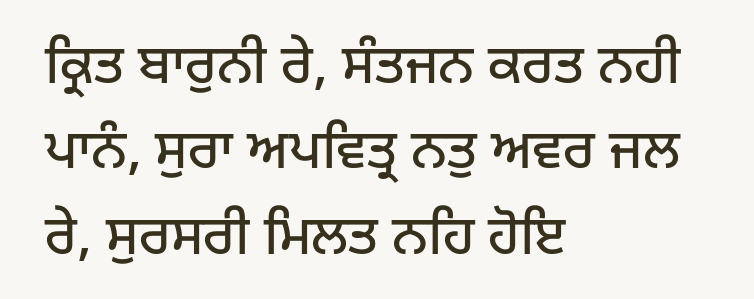ਕ੍ਰਿਤ ਬਾਰੁਨੀ ਰੇ, ਸੰਤਜਨ ਕਰਤ ਨਹੀ ਪਾਨੰ, ਸੁਰਾ ਅਪਵਿਤ੍ਰ ਨਤੁ ਅਵਰ ਜਲ ਰੇ, ਸੁਰਸਰੀ ਮਿਲਤ ਨਹਿ ਹੋਇ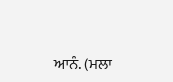ਆਨੰ. (ਮਲਾ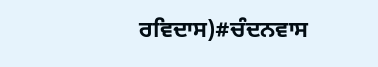ਰਵਿਦਾਸ)#ਚੰਦਨਵਾਸ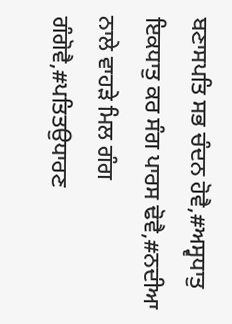ਬਣਾਸਪਤਿ ਸਭ ਚੰਦਨ ਹੋਵੈ,#ਅਸ੍ਵਧਾਤੁ ਇਕਧਾਤੁ ਕਰ ਸੰਗ ਪਾਰਸ ਢੋਵੈ,#ਨਦੀਆ ਨਾਲੇ ਵਾਹੜੇ ਮਿਲ ਗੰਗ ਗੰਗੋਵੈ,#ਪਤਿਤਉਧਾਰਣ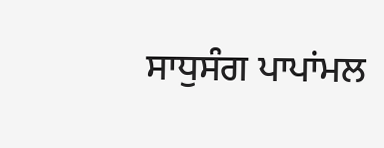ਸਾਧੁਸੰਗ ਪਾਪਾਂਮਲ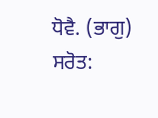ਧੋਵੈ. (ਭਾਗੁ)
ਸਰੋਤ: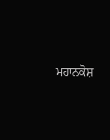ਮਹਾਨਕੋਸ਼